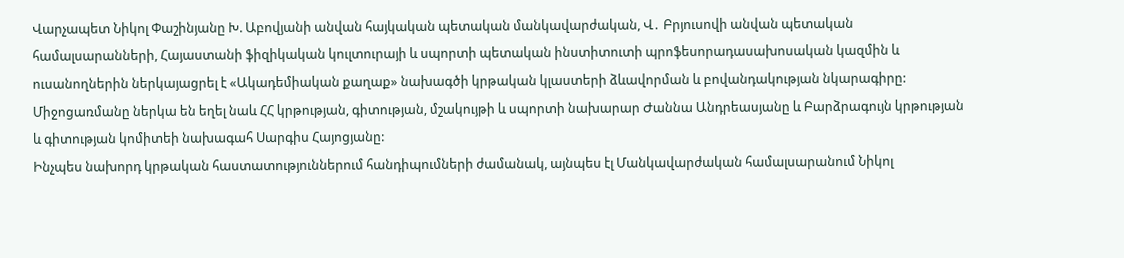Վարչապետ Նիկոլ Փաշինյանը Խ. Աբովյանի անվան հայկական պետական մանկավարժական, Վ․ Բրյուսովի անվան պետական համալսարանների, Հայաստանի ֆիզիկական կուլտուրայի և սպորտի պետական ինստիտուտի պրոֆեսորադասախոսական կազմին և ուսանողներին ներկայացրել է «Ակադեմիական քաղաք» նախագծի կրթական կլաստերի ձևավորման և բովանդակության նկարագիրը:
Միջոցառմանը ներկա են եղել նաև ՀՀ կրթության, գիտության, մշակույթի և սպորտի նախարար Ժաննա Անդրեասյանը և Բարձրագույն կրթության և գիտության կոմիտեի նախագահ Սարգիս Հայոցյանը:
Ինչպես նախորդ կրթական հաստատություններում հանդիպումների ժամանակ, այնպես էլ Մանկավարժական համալսարանում Նիկոլ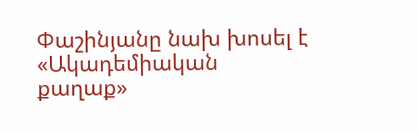Փաշինյանը նախ խոսել է «Ակադեմիական քաղաք»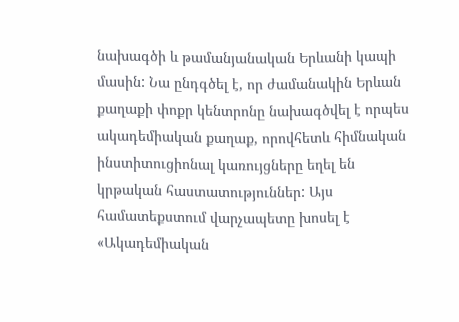նախագծի և թամանյանական Երևանի կապի մասին: Նա ընդգծել է, որ ժամանակին Երևան քաղաքի փոքր կենտրոնը նախագծվել է որպես ակադեմիական քաղաք, որովհետև հիմնական ինստիտուցիոնալ կառույցները եղել են կրթական հաստատություններ: Այս համատեքստում վարչապետը խոսել է «Ակադեմիական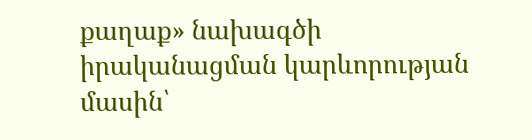քաղաք» նախագծի իրականացման կարևորության մասին՝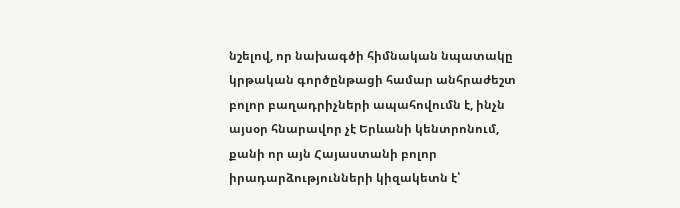նշելով, որ նախագծի հիմնական նպատակը կրթական գործընթացի համար անհրաժեշտ բոլոր բաղադրիչների ապահովումն է, ինչն այսօր հնարավոր չէ Երևանի կենտրոնում, քանի որ այն Հայաստանի բոլոր իրադարձությունների կիզակետն է՝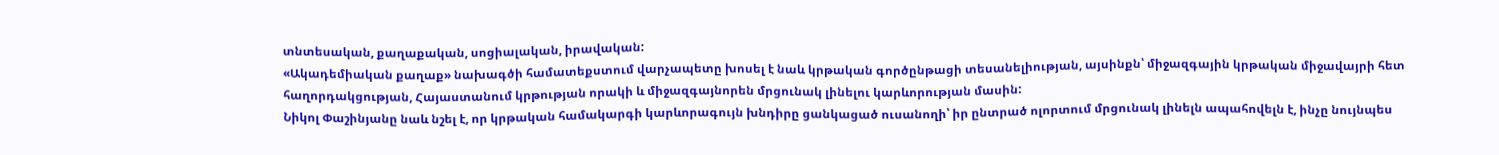տնտեսական, քաղաքական, սոցիալական, իրավական:
«Ակադեմիական քաղաք» նախագծի համատեքստում վարչապետը խոսել է նաև կրթական գործընթացի տեսանելիության, այսինքն՝ միջազգային կրթական միջավայրի հետ հաղորդակցության, Հայաստանում կրթության որակի և միջազգայնորեն մրցունակ լինելու կարևորության մասին:
Նիկոլ Փաշինյանը նաև նշել է, որ կրթական համակարգի կարևորագույն խնդիրը ցանկացած ուսանողի՝ իր ընտրած ոլորտում մրցունակ լինելն ապահովելն է, ինչը նույնպես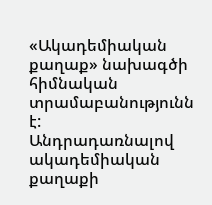«Ակադեմիական քաղաք» նախագծի հիմնական տրամաբանությունն է:
Անդրադառնալով ակադեմիական քաղաքի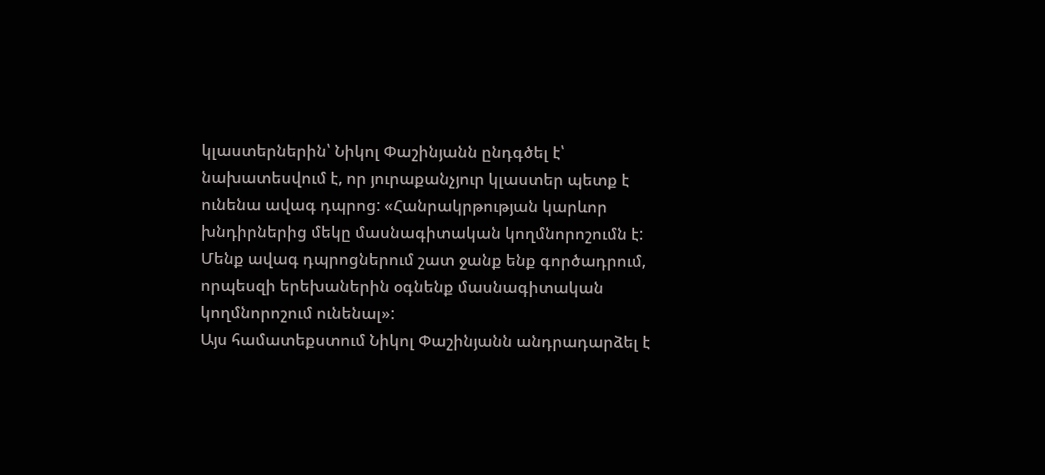կլաստերներին՝ Նիկոլ Փաշինյանն ընդգծել է՝ նախատեսվում է, որ յուրաքանչյուր կլաստեր պետք է ունենա ավագ դպրոց: «Հանրակրթության կարևոր խնդիրներից մեկը մասնագիտական կողմնորոշումն է: Մենք ավագ դպրոցներում շատ ջանք ենք գործադրում, որպեսզի երեխաներին օգնենք մասնագիտական կողմնորոշում ունենալ»:
Այս համատեքստում Նիկոլ Փաշինյանն անդրադարձել է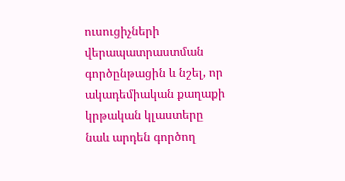ուսուցիչների վերապատրաստման գործընթացին և նշել, որ ակադեմիական քաղաքի կրթական կլաստերը նաև արդեն գործող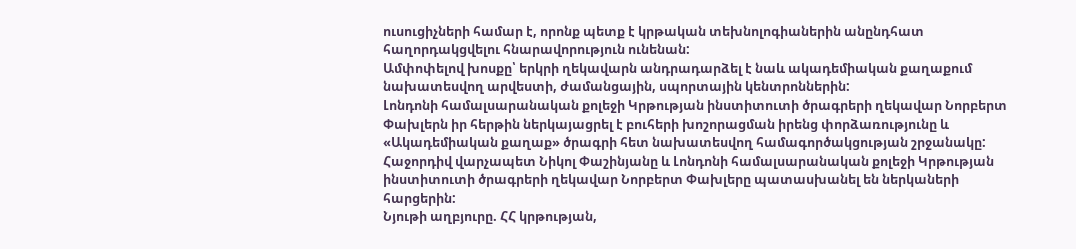ուսուցիչների համար է, որոնք պետք է կրթական տեխնոլոգիաներին անընդհատ հաղորդակցվելու հնարավորություն ունենան:
Ամփոփելով խոսքը՝ երկրի ղեկավարն անդրադարձել է նաև ակադեմիական քաղաքում նախատեսվող արվեստի, ժամանցային, սպորտային կենտրոններին:
Լոնդոնի համալսարանական քոլեջի Կրթության ինստիտուտի ծրագրերի ղեկավար Նորբերտ Փախլերն իր հերթին ներկայացրել է բուհերի խոշորացման իրենց փորձառությունը և «Ակադեմիական քաղաք» ծրագրի հետ նախատեսվող համագործակցության շրջանակը:
Հաջորդիվ վարչապետ Նիկոլ Փաշինյանը և Լոնդոնի համալսարանական քոլեջի Կրթության ինստիտուտի ծրագրերի ղեկավար Նորբերտ Փախլերը պատասխանել են ներկաների հարցերին:
Նյութի աղբյուրը. ՀՀ կրթության,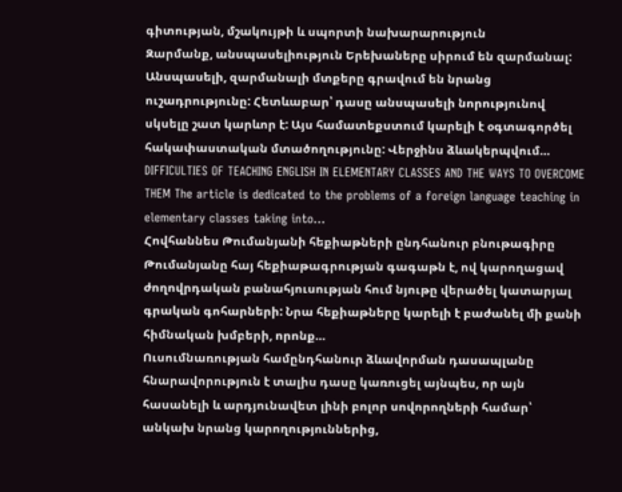գիտության, մշակույթի և սպորտի նախարարություն
Զարմանք, անսպասելիություն Երեխաները սիրում են զարմանալ: Անսպասելի, զարմանալի մտքերը գրավում են նրանց ուշադրությունը: Հետևաբար՝ դասը անսպասելի նորությունով սկսելը շատ կարևոր է: Այս համատեքստում կարելի է օգտագործել հակափաստական մտածողությունը: Վերջինս ձևակերպվում…
DIFFICULTIES OF TEACHING ENGLISH IN ELEMENTARY CLASSES AND THE WAYS TO OVERCOME THEM The article is dedicated to the problems of a foreign language teaching in elementary classes taking into…
Հովհաննես Թումանյանի հեքիաթների ընդհանուր բնութագիրը Թումանյանը հայ հեքիաթագրության գագաթն է, ով կարողացավ ժողովրդական բանահյուսության հում նյութը վերածել կատարյալ գրական գոհարների: Նրա հեքիաթները կարելի է բաժանել մի քանի հիմնական խմբերի, որոնք…
Ուսումնառության համընդհանուր ձևավորման դասապլանը հնարավորություն է տալիս դասը կառուցել այնպես, որ այն հասանելի և արդյունավետ լինի բոլոր սովորողների համար՝ անկախ նրանց կարողություններից,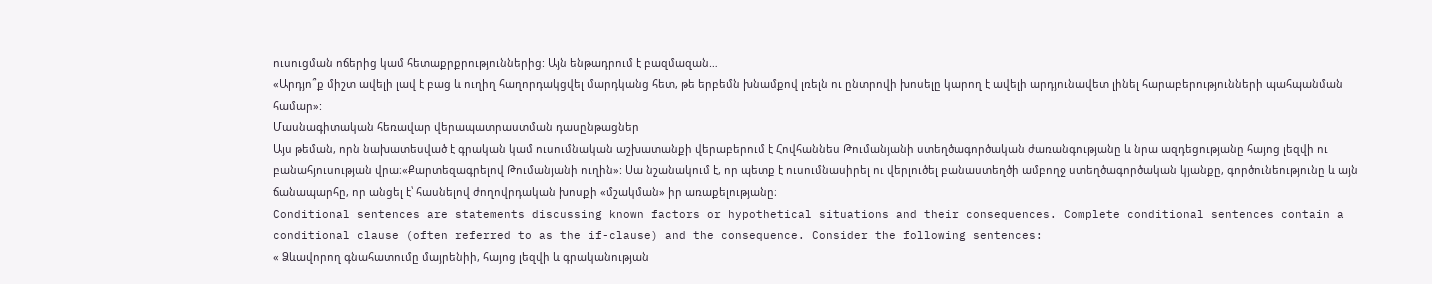ուսուցման ոճերից կամ հետաքրքրություններից: Այն ենթադրում է բազմազան…
«Արդյո՞ք միշտ ավելի լավ է բաց և ուղիղ հաղորդակցվել մարդկանց հետ, թե երբեմն խնամքով լռելն ու ընտրովի խոսելը կարող է ավելի արդյունավետ լինել հարաբերությունների պահպանման համար»:
Մասնագիտական հեռավար վերապատրաստման դասընթացներ
Այս թեման, որն նախատեսված է գրական կամ ուսումնական աշխատանքի վերաբերում է Հովհաննես Թումանյանի ստեղծագործական ժառանգությանը և նրա ազդեցությանը հայոց լեզվի ու բանահյուսության վրա։«Քարտեզագրելով Թումանյանի ուղին»: Սա նշանակում է, որ պետք է ուսումնասիրել ու վերլուծել բանաստեղծի ամբողջ ստեղծագործական կյանքը, գործունեությունը և այն ճանապարհը, որ անցել է՝ հասնելով ժողովրդական խոսքի «մշակման» իր առաքելությանը։
Conditional sentences are statements discussing known factors or hypothetical situations and their consequences. Complete conditional sentences contain a conditional clause (often referred to as the if-clause) and the consequence. Consider the following sentences:
« Ձևավորող գնահատումը մայրենիի, հայոց լեզվի և գրականության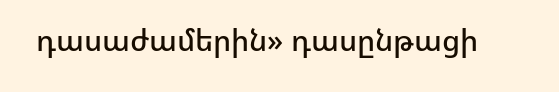դասաժամերին» դասընթացի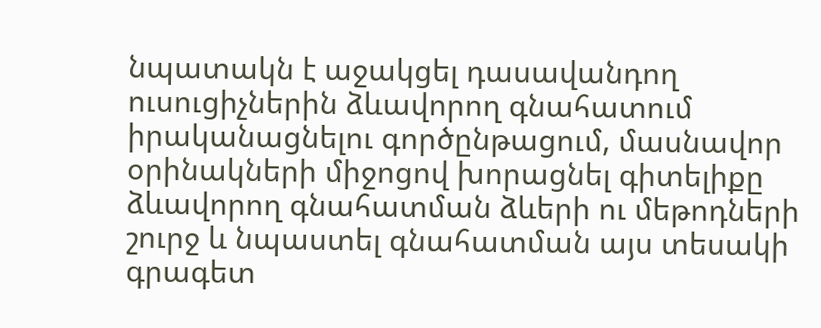նպատակն է աջակցել դասավանդող ուսուցիչներին ձևավորող գնահատում իրականացնելու գործընթացում, մասնավոր օրինակների միջոցով խորացնել գիտելիքը ձևավորող գնահատման ձևերի ու մեթոդների շուրջ և նպաստել գնահատման այս տեսակի գրագետ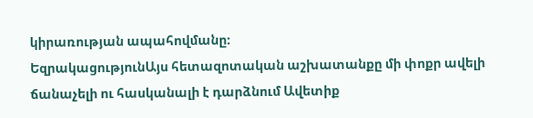կիրառության ապահովմանը։
ԵզրակացությունԱյս հետազոտական աշխատանքը մի փոքր ավելի ճանաչելի ու հասկանալի է դարձնում Ավետիք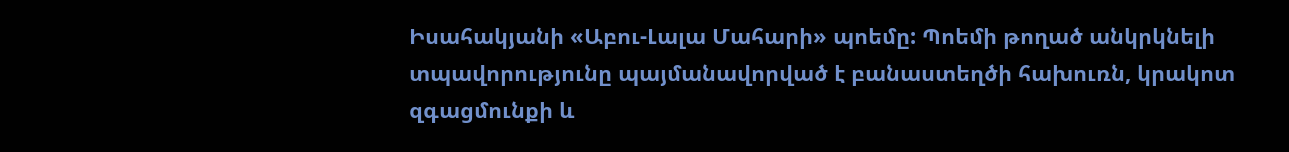Իսահակյանի «Աբու-Լալա Մահարի» պոեմը: Պոեմի թողած անկրկնելի տպավորությունը պայմանավորված է բանաստեղծի հախուռն, կրակոտ զգացմունքի և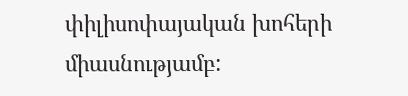փիլիսոփայական խոհերի միասնությամբ: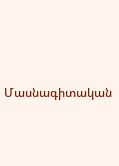Մասնագիտական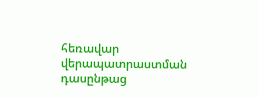հեռավար վերապատրաստման դասընթաց